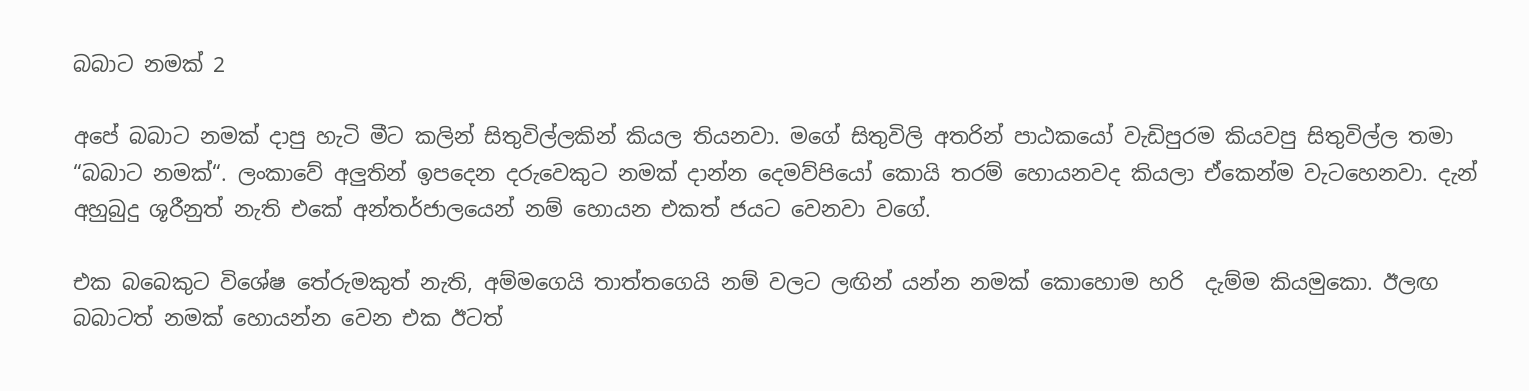බබාට නමක් 2

අපේ බබාට නමක් දාපු හැටි මීට කලින් සිතුවිල්ලකින් කියල තියනවා. මගේ සිතුවිලි අතරින් පාඨකයෝ වැඩිපුරම කියවපු සිතුවිල්ල තමා “බබාට නමක්“. ලංකාවේ අලුතින් ඉපදෙන දරුවෙකුට නමක් දාන්න දෙමව්පියෝ කොයි තරම් හොයනවද කියලා ඒකෙන්ම වැටහෙනවා. දැන් අහුබුදු ශූරීනුත් නැති එකේ අන්තර්ජාලයෙන් නම් හොයන එකත් ජයට වෙනවා වගේ.

එක බබෙකුට විශේෂ තේරුමකුත් නැති, අම්මගෙයි තාත්තගෙයි නම් වලට ලඟින් යන්න නමක් කොහොම හරි  දැම්ම කියමුකො. ඊලඟ බබාටත් නමක් හොයන්න වෙන එක ඊටත්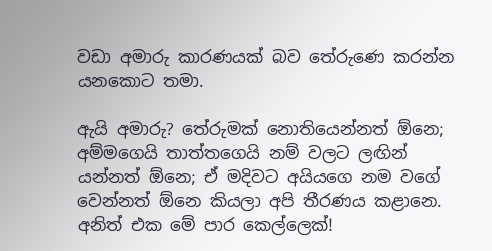වඩා අමාරු කාරණයක් බව තේරුණෙ කරන්න යනකොට තමා.

ඇයි අමාරු? තේරුමක් නොතියෙන්නත් ඕනෙ; අම්මගෙයි තාත්තගෙයි නම් වලට ලඟින් යන්නත් ඕනෙ; ඒ මදිවට අයියගෙ නම වගේ වෙන්නත් ඕනෙ කියලා අපි තීරණය කළානෙ. අනිත් එක මේ පාර කෙල්ලෙක්!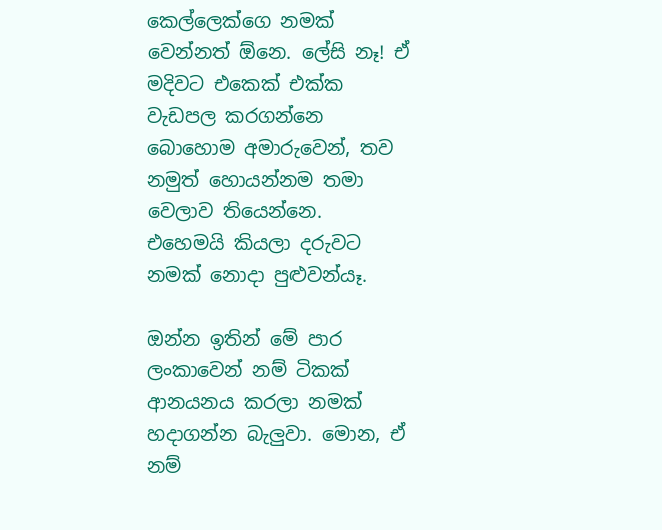කෙල්ලෙක්ගෙ නමක් වෙන්නත් ඕනෙ. ලේසි නෑ! ඒ මදිවට එකෙක් එක්ක වැඩපල කරගන්නෙ බොහොම අමාරුවෙන්, තව නමුත් හොයන්නම තමා වෙලාව තියෙන්නෙ.  එහෙමයි කියලා දරුවට නමක් නොදා පුළුවන්යෑ.

ඔන්න ඉතින් මේ පාර ලංකාවෙන් නම් ටිකක් ආනයනය කරලා නමක් හදාගන්න බැලුවා. මොන, ඒ නම්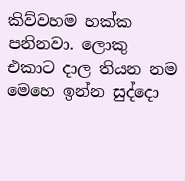කිව්වහම හක්ක පනිනවා. ලොකු එකාට දාල තියන නම මෙහෙ ඉන්න සුද්දො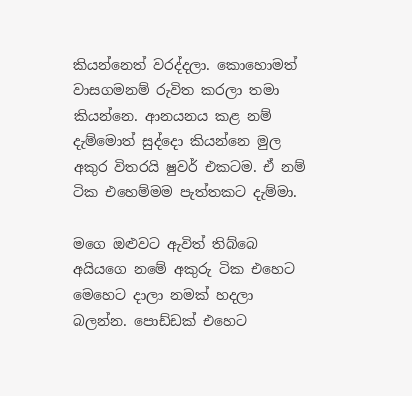කියන්නෙත් වරද්දලා. කොහොමත් වාසගමනම් රුවිත කරලා තමා කියන්නෙ. ආනයනය කළ නම් දැම්මොත් සුද්දො කියන්නෙ මුල අකුර විතරයි ෂුවර් එකටම. ඒ නම් ටික එහෙම්මම පැත්තකට දැම්මා.

මගෙ ඔළුවට ඇවිත් තිබ්බෙ අයියගෙ නමේ අකුරු ටික එහෙට මෙහෙට දාලා නමක් හදලා බලන්න. පොඩ්ඩක් එහෙට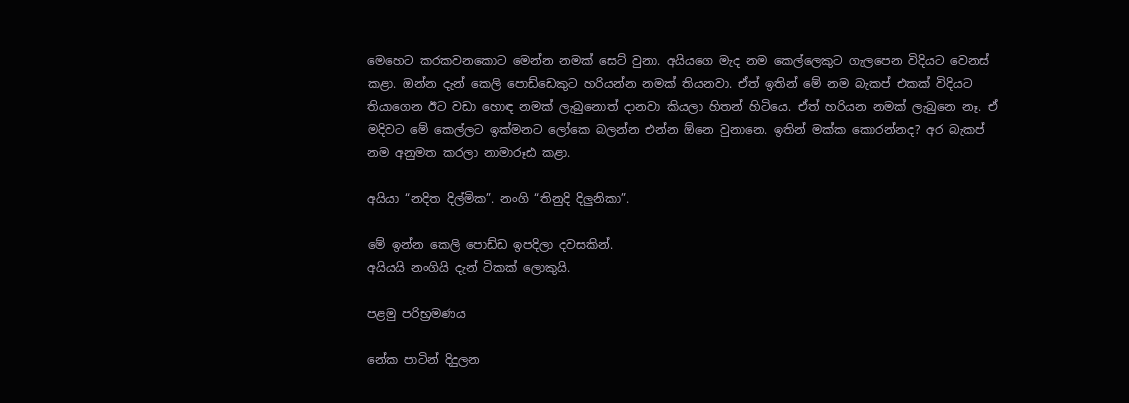මෙහෙට කරකවනකොට මෙන්න නමක් සෙට් වුනා. අයියගෙ මැද නම කෙල්ලෙකුට ගැලපෙන විදියට වෙනස් කළා. ඔන්න දැන් කෙලි පොඩ්ඩෙකුට හරියන්න නමක් තියනවා. ඒත් ඉතින් මේ නම බැකප් එකක් විදියට තියාගෙන ඊට වඩා හොඳ නමක් ලැබුනොත් දානවා කියලා හිතන් හිටියෙ. ඒත් හරියන නමක් ලැබුනෙ නෑ. ඒ මදිවට මේ කෙල්ලට ඉක්මනට ලෝකෙ බලන්න එන්න ඕනෙ වුනානෙ. ඉතින් මක්ක කොරන්නද? අර බැකප් නම අනුමත කරලා නාමාරූඪ කළා.

අයියා “නදිත දිල්මික”. නංගි “තිනුදි දිලුනිකා”.

මේ ඉන්න කෙලි පොඩ්ඩ ඉපදිලා දවසකින්.
අයියයි නංගියි දැන් ටිකක් ලොකුයි.

පළමු පරිභ්‍රමණය

නේක පාටින් දිදුලන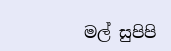මල් සුපිපි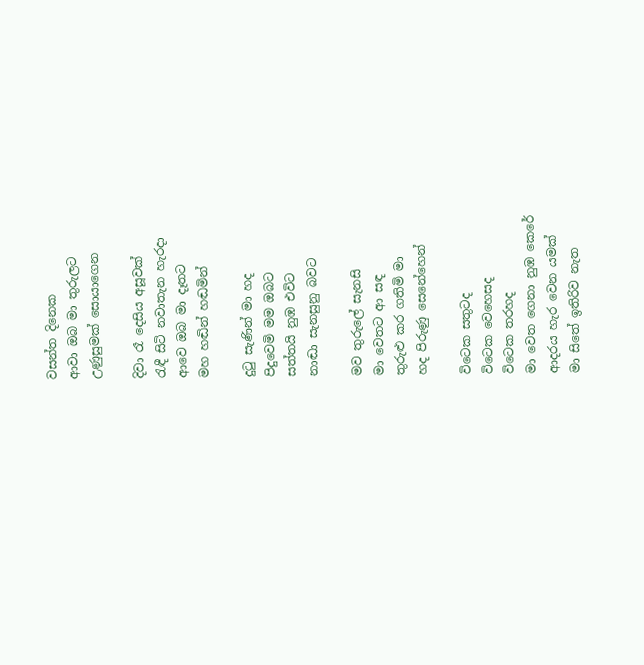වසන්ත දිනෙක
ආවා ඔබ මා තුරුලට
උණුසුමක් සොයාගෙන

දිවා රෑ දෙසිය අසූවක්
රැඳී සිටි නවාතැන හැරදා
ආවෙ ඔබ මා දෑතට
මහ හඬින් හඬමින්

දුටු සැණින් මා හද
පිදුවෙමි මම ඔබට
සත්තයි නුඹ එවිට
නාඬා සැනසුනු බවට

මව තුරුලේ සැනසි
මා වෙතට ආ සඳ
තුරුළු කර ගතිමි මා
හද පිරුණු සෙනේහෙන්

විටෙක සතුටද
විටෙක වෙහෙසද
විටෙක තරහද
මා වෙත ගෙනා නුඹ කෙරේ
ආදරය හැර වෙන යමක්
මා සිතේ ඉතිරිව නැත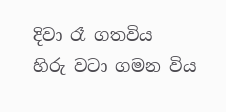දිවා රෑ ගතවිය
හිරු වටා ගමන විය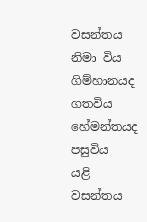වසන්තය නිමා විය
ගිම්හානයද ගතවිය
හේමන්තයද පසුවිය
යළි වසන්තය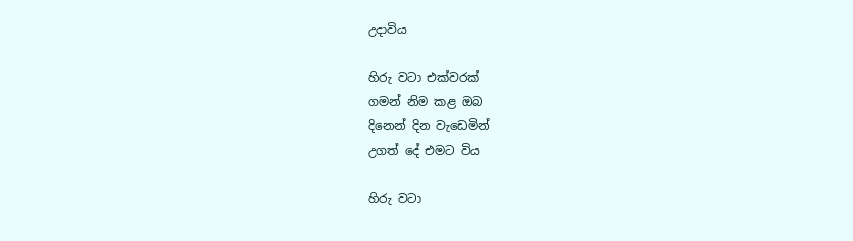උදාවිය

හිරු වටා එක්වරක්
ගමන් නිම කළ ඔබ
දිනෙන් දින වැඩෙමින්
උගත් දේ එමට විය

හිරු වටා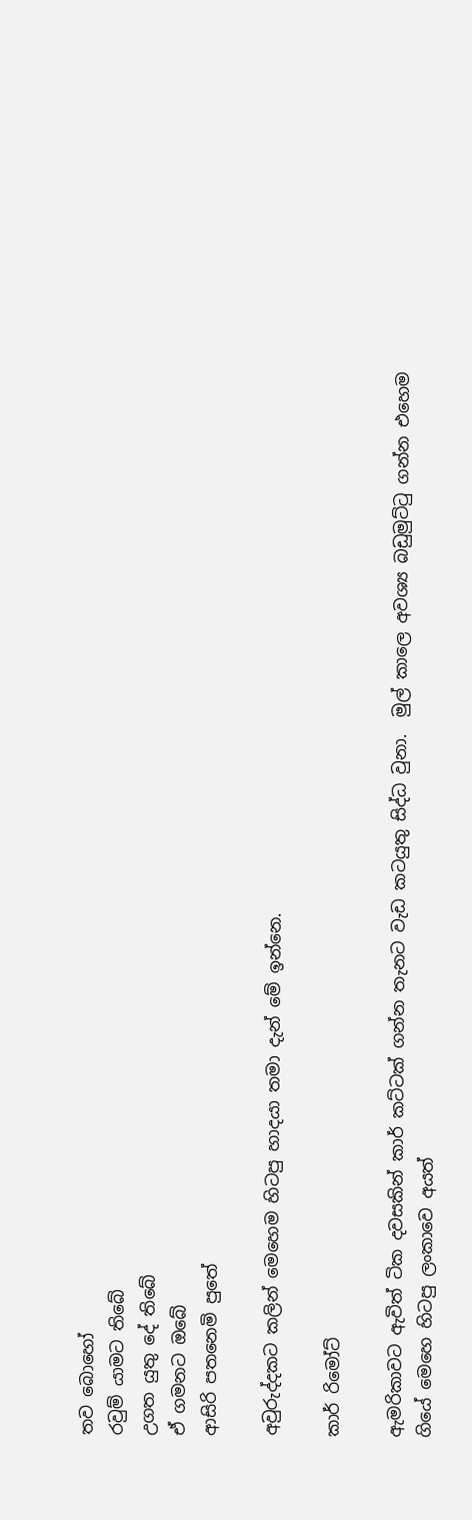තව බොහෝ
රවුම් යාමට තිබේ
උගත යුතු දේ තිබේ
ඒ ගමනට ඔබේ
ආසිරි පතනෙමි පුතේ

අවුරුද්දකට කලින් මෙහෙම හිටපු හාදයා තමා දැන් මේ ඉන්නෙ.

කාර් රිමෝට්

ඇමරිකාවට ඇවිත් ටික දවසකින් කාර් කට්ටක් ගන්න තැනට වැඩ කටයුතු සිද්ධ වුනා.  මුල් කාලෙ අවශ්‍ය බඩුමුට්ටු ගන්න එහෙම ගියේ මෙහෙ හිටපු ලංකාවෙ අයත්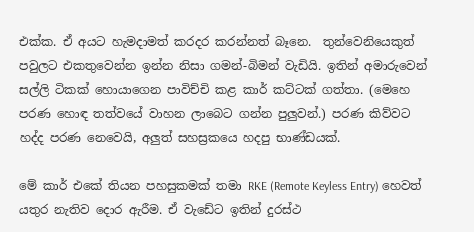එක්ක. ඒ අයට හැමදාමත් කරදර කරන්නත් බෑනෙ.  තුන්වෙනියෙකුත් පවුලට එකතුවෙන්න ඉන්න නිසා ගමන්-බිමන් වැඩියි. ඉතින් අමාරුවෙන් සල්ලි ටිකක් හොයාගෙන පාවිච්චි කළ කාර් කට්ටක් ගත්තා. (මෙහෙ පරණ හොඳ තත්වයේ වාහන ලාබෙට ගන්න පුලුවන්.) පරණ කිව්වට හද්ද පරණ නෙවෙයි, අලුත් සහස්‍රකයෙ හදපු භාණ්ඩයක්.

මේ කාර් එකේ තියන පහසුකමක් තමා RKE (Remote Keyless Entry) හෙවත් යතුර නැතිව දොර ඇරීම. ඒ වැඩේට ඉතින් දුරස්ථ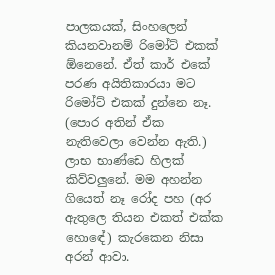පාලකයක්, සිංහලෙන් කියනවානම් රිමෝට් එකක් ඕනෙනේ. ඒත් කාර් එකේ පරණ අයිතිකාරයා මට රිමෝට් එකක් දුන්නෙ නෑ. (පොර අතින් ඒක නැතිවෙලා වෙන්න ඇති.) ලාභ භාණ්ඩෙ හිලක් කිව්වලුනේ. මම අහන්න ගියෙත් නෑ රෝද පහ (අර ඇතුලෙ තියන එකත් එක්ක හොඳේ) කැරකෙන නිසා අරන් ආවා.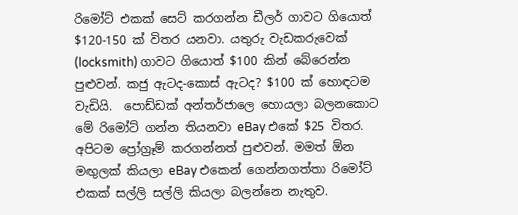රිමෝට් එකක් සෙට් කරගන්න ඩීලර් ගාවට ගියොත් $120-150 ක් විතර යනවා. යතුරු වැඩකරුවෙක් (locksmith) ගාවට ගියොත් $100 කින් බේරෙන්න පුළුවන්. කජු ඇටද-කොස් ඇටද? $100 ක් හොඳටම වැඩියි.  පොඩ්ඩක් අන්තර්ජාලෙ හොයලා බලනකොට මේ රිමෝට් ගන්න තියනවා eBay එකේ $25 විතර. අපිටම ප්‍රෝග්‍රෑම් කරගන්නත් පුළුවන්. මමත් ඕන මඟුලක් කියලා eBay එකෙන් ගෙන්නගත්තා රිමෝට් එකක් සල්ලි සල්ලි කියලා බලන්නෙ නැතුව.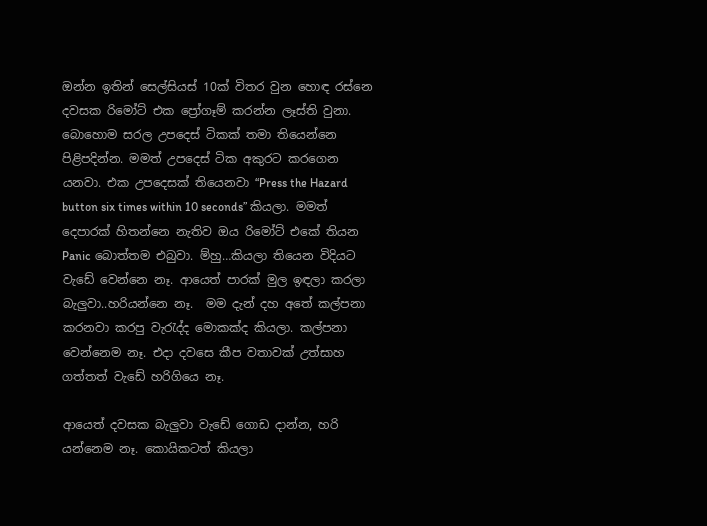ඔන්න ඉතින් සෙල්සියස් 10ක් විතර වුන හොඳ රස්නෙ දවසක රිමෝට් එක ප්‍රෝගෑම් කරන්න ලෑස්ති වුනා. බොහොම සරල උපදෙස් ටිකක් තමා තියෙන්නෙ පිළිපදින්න. මමත් උපදෙස් ටික අකුරට කරගෙන යනවා. එක උපදෙසක් තියෙනවා “Press the Hazard button six times within 10 seconds” කියලා. මමත් දෙපාරක් හිතන්නෙ නැතිව ඔය රිමෝට් එකේ තියන Panic බොත්තම එබුවා. ම්හු…කියලා තියෙන විදියට වැඩේ වෙන්නෙ නෑ. ආයෙත් පාරක් මුල ඉඳලා කරලා බැලුවා..හරියන්නෙ නෑ.  මම දැන් දහ අතේ කල්පනා කරනවා කරපු වැරැද්ද මොකක්ද කියලා. කල්පනා වෙන්නෙම නෑ. එදා දවසෙ කීප වතාවක් උත්සාහ ගත්තත් වැඩේ හරිගියෙ නෑ.

ආයෙත් දවසක බැලුවා වැඩේ ගොඩ දාන්න, හරි යන්නෙම නෑ. කොයිකටත් කියලා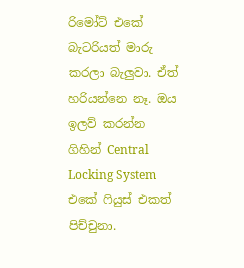රිමෝට් එකේ බැටරියත් මාරු කරලා බැලුවා. ඒත් හරියන්නෙ නෑ. ඔය ඉලව් කරන්න ගිහින් Central Locking System එකේ ෆියුස් එකත් පිච්චුනා.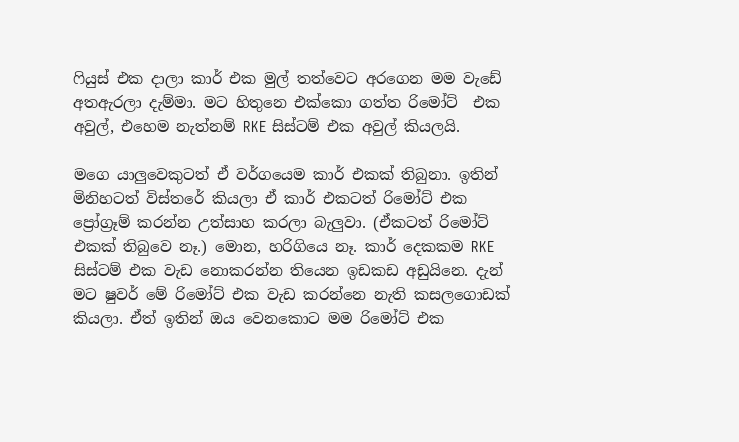ෆියුස් එක දාලා කාර් එක මුල් තත්වෙට අරගෙන මම වැඩේ අතඇරලා දැම්මා. මට හිතුනෙ එක්කො ගත්ත රිමෝට්  එක අවුල්, එහෙම නැත්නම් RKE සිස්ටම් එක අවුල් කියලයි.

මගෙ යාලුවෙකුටත් ඒ වර්ගයෙම කාර් එකක් තිබුනා. ඉතින් මිනිහටත් විස්තරේ කියලා ඒ කාර් එකටත් රිමෝට් එක ප්‍රෝග්‍රෑම් කරන්න උත්සාහ කරලා බැලුවා. (ඒකටත් රිමෝට් එකක් තිබුවෙ නෑ.) මොන, හරිගියෙ නෑ. කාර් දෙකකම RKE සිස්ටම් එක වැඩ නොකරන්න තියෙන ඉඩකඩ අඩුයිනෙ. දැන් මට ෂුවර් මේ රිමෝට් එක වැඩ කරන්නෙ නැති කසලගොඩක් කියලා. ඒත් ඉතින් ඔය වෙනකොට මම රිමෝට් එක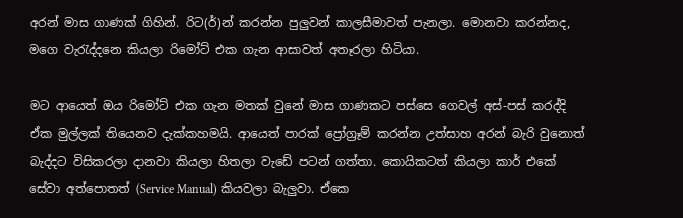අරන් මාස ගාණක් ගිහින්. රිට(ර්)න් කරන්න පුලුවන් කාලසීමාවත් පැනලා. මොනවා කරන්නද, මගෙ වැරැද්දනෙ කියලා රිමෝට් එක ගැන ආසාවත් අතෑරලා හිටියා.

මට ආයෙත් ඔය රිමෝට් එක ගැන මතක් වුනේ මාස ගාණකට පස්සෙ ගෙවල් අස්-පස් කරද්දි ඒක මුල්ලක් තියෙනව දැක්කහමයි. ආයෙත් පාරක් ප්‍රෝග්‍රෑම් කරන්න උත්සාහ අරන් බැරි වුනොත් බැද්දට විසිකරලා දානවා කියලා හිතලා වැඩේ පටන් ගත්තා. කොයිකටත් කියලා කාර් එකේ සේවා අත්පොතත් (Service Manual) කියවලා බැලුවා. ඒකෙ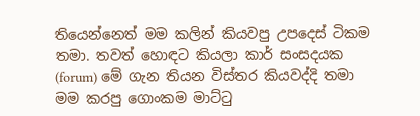තියෙන්නෙත් මම කලින් කියවපු උපදෙස් ටිකම තමා. තවත් හොඳට කියලා කාර් සංසදයක (forum) මේ ගැන තියන විස්තර කියවද්දි තමා මම කරපු ගොංකම මාට්ටු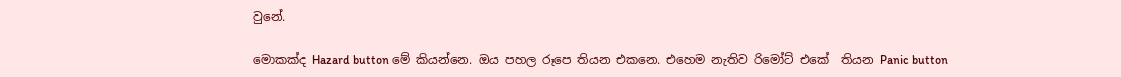වුනේ.

මොකක්ද Hazard button මේ කියන්නෙ. ඔය පහල රූපෙ තියන එකනෙ. එහෙම නැතිව රිමෝට් එකේ  තියන Panic button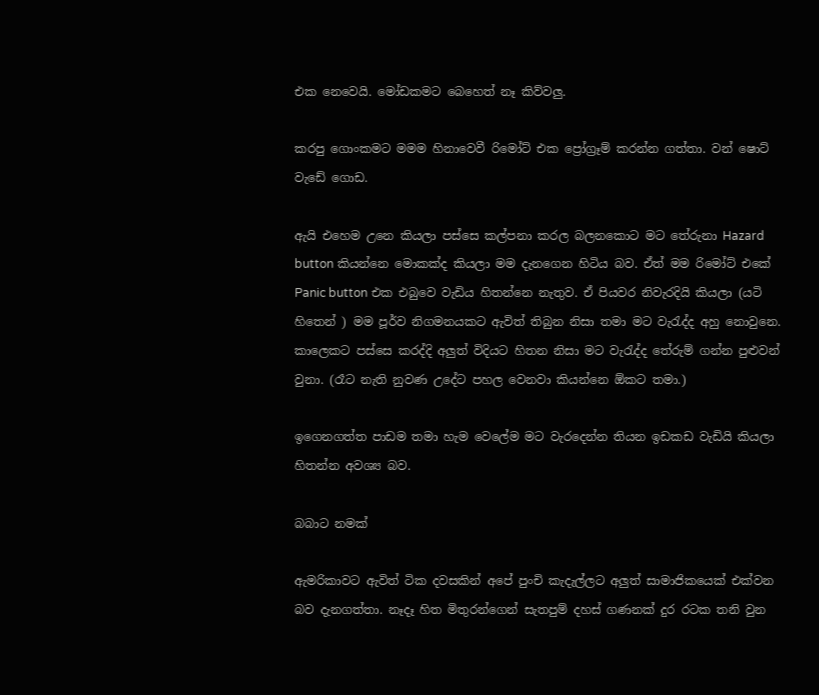එක නෙවෙයි. මෝඩකමට බෙහෙත් නෑ කිව්වලු.

කරපු ගොංකමට මමම හිනාවෙවී රිමෝට් එක ප්‍රෝග්‍රෑම් කරන්න ගත්තා. වන් ෂොට් වැඩේ ගොඩ.

ඇයි එහෙම උනෙ කියලා පස්සෙ කල්පනා කරල බලනකොට මට තේරුනා Hazard button කියන්නෙ මොකක්ද කියලා මම දැනගෙන හිටිය බව. ඒත් මම රිමෝට් එකේ Panic button එක එබුවෙ වැඩිය හිතන්නෙ නැතුව. ඒ පියවර නිවැරදියි කියලා (යටි හිතෙන් ) මම පූර්ව නිගමනයකට ඇවිත් තිබුන නිසා තමා මට වැරැද්ද අහු නොවුනෙ. කාලෙකට පස්සෙ කරද්දි අලුත් විදියට හිතන නිසා මට වැරැද්ද තේරුම් ගන්න පුළුවන් වුනා. (රෑට නැති නුවණ උදේට පහල වෙනවා කියන්නෙ ඕකට තමා.)

ඉගෙනගත්ත පාඩම තමා හැම වෙලේම මට වැරදෙන්න තියන ඉඩකඩ වැඩියි කියලා හිතන්න අවශ්‍ය බව.

බබාට නමක්

ඇමරිකාවට ඇවිත් ටික දවසකින් අපේ පුංචි කැදැල්ලට අලුත් සාමාජිකයෙක් එක්වන බව දැනගත්තා. නෑදෑ හිත මිතුරන්ගෙන් සැතපුම් දහස් ගණනක් දුර රටක තනි වුන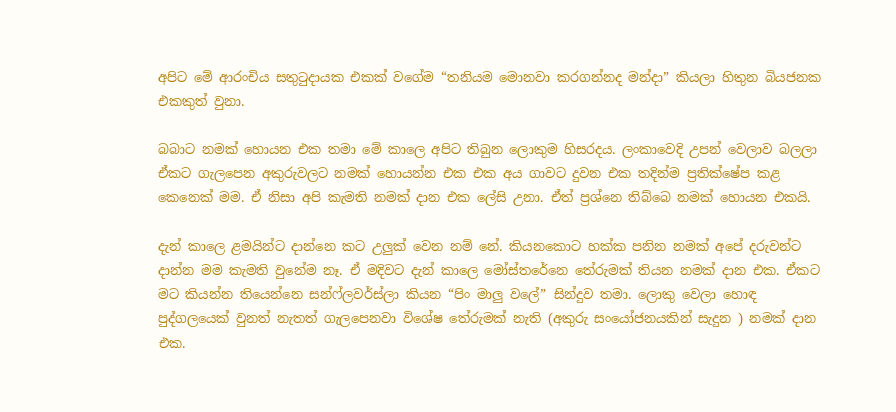අපිට මේ ආරංචිය සතුටුදායක එකක් වගේම “තනියම මොනවා කරගන්නද මන්දා” කියලා හිතුන බියජනක එකකුත් වුනා.

බබාට නමක් හොයන එක තමා මේ කාලෙ අපිට තිබුන ලොකුම හිසරදය. ලංකාවෙදි උපන් වෙලාව බලලා ඒකට ගැලපෙන අකුරුවලට නමක් හොයන්න එක එක අය ගාවට දුවන එක තදින්ම ප්‍රතික්ෂේප කළ කෙනෙක් මම. ඒ නිසා අපි කැමති නමක් දාන එක ලේසි උනා. ඒත් ප්‍රශ්නෙ තිබ්බෙ නමක් හොයන එකයි.

දැන් කාලෙ ළමයින්ට දාන්නෙ කට උලුක් වෙන නම් නේ. කියනකොට හක්ක පනින නමක් අපේ දරුවන්ට දාන්න මම කැමති වුනේම නෑ. ඒ මදිවට දැන් කාලෙ මෝස්තරේනෙ තේරුමක් තියන නමක් දාන එක. ඒකට මට කියන්න තියෙන්නෙ සන්ෆ්ලවර්ස්ලා කියන “පිං මාලු වලේ” සින්දුව තමා. ලොකු වෙලා හොඳ පුද්ගලයෙක් වුනත් නැතත් ගැලපෙනවා විශේෂ තේරුමක් නැති (අකුරු සංයෝජනයකින් සැදුන ) නමක් දාන එක.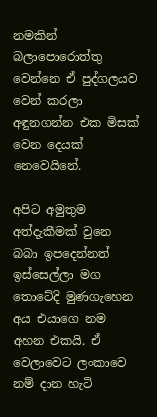නමකින් බලාපොරොත්තු වෙන්නෙ ඒ පුද්ගලයව වෙන් කරලා අඳුනගන්න එක මිසක් වෙන දෙයක් නෙවෙයිනේ.

අපිට අමුතුම අත්දැකීමක් වුනෙ බබා ඉපදෙන්නත් ඉස්සෙල්ලා මග තොටේදි මුණගැහෙන අය එයාගෙ නම අහන එකයි. ඒ වෙලාවෙට ලංකාවෙ නම් දාන හැටි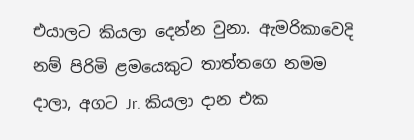එයාලට කියලා දෙන්න වුනා. ඇමරිකාවෙදි නම් පිරිමි ළමයෙකුට තාත්තගෙ නමම දාලා, අගට Jr. කියලා දාන එක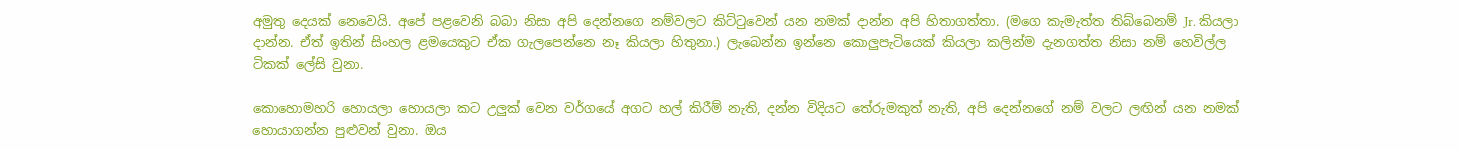අමුතු දෙයක් නෙවෙයි. අපේ පළවෙනි බබා නිසා අපි දෙන්නගෙ නම්වලට කිට්ටුවෙන් යන නමක් දාන්න අපි හිතාගත්තා. (මගෙ කැමැත්ත තිබ්බෙනම් Jr. කියලා දාන්න. ඒත් ඉතින් සිංහල ළමයෙකුට ඒක ගැලපෙන්නෙ නෑ කියලා හිතුනා.) ලැබෙන්න ඉන්නෙ කොලුපැටියෙක් කියලා කලින්ම දැනගත්ත නිසා නම් හෙවිල්ල ටිකක් ලේසි වුනා.

කොහොමහරි හොයලා හොයලා කට උලුක් වෙන වර්ගයේ අගට හල් කිරීම් නැති, දන්න විදියට තේරුමකුත් නැති, අපි දෙන්නගේ නම් වලට ලඟින් යන නමක් හොයාගන්න පුළුවන් වුනා. ඔය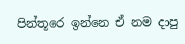පින්තූරෙ ඉන්නෙ ඒ නම දාපු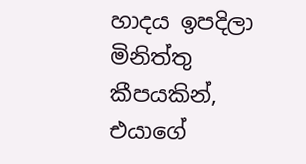හාදය ඉපදිලා මිනිත්තු කීපයකින්, එයාගේ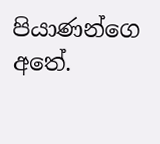පියාණන්ගෙ අතේ.